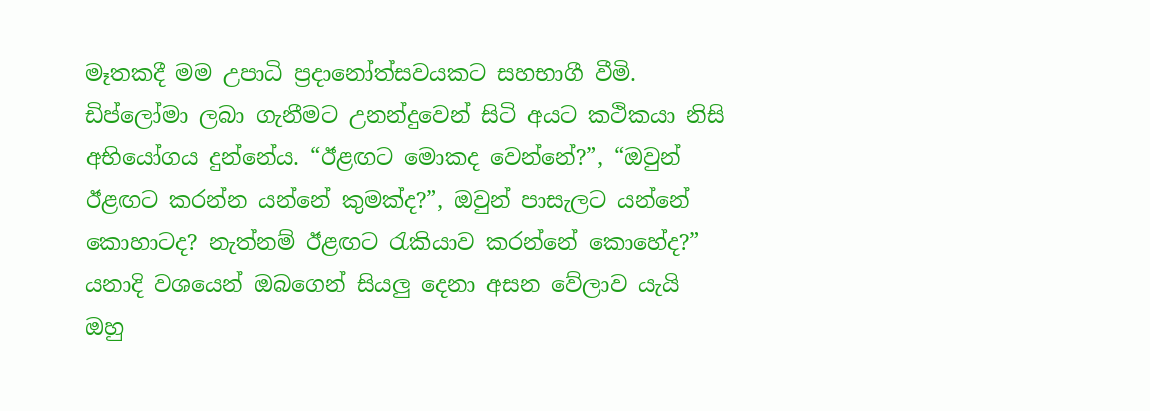මෑතකදී මම උපාධි ප්‍රදානෝත්සවයකට සහභාගී වීමි. ඩිප්ලෝමා ලබා ගැනීමට උනන්දුවෙන් සිටි අයට කථිකයා නිසි අභියෝගය දුන්නේය. “ඊළඟට මොකද වෙන්නේ?”, “ඔවුන් ඊළඟට කරන්න යන්නේ කුමක්ද?”, ඔවුන් පාසැලට යන්නේ කොහාටද? නැත්නම් ඊළඟට රැකියාව කරන්නේ කොහේද?” යනාදි වශයෙන් ඔබගෙන් සියලු දෙනා අසන වේලාව යැයි ඔහු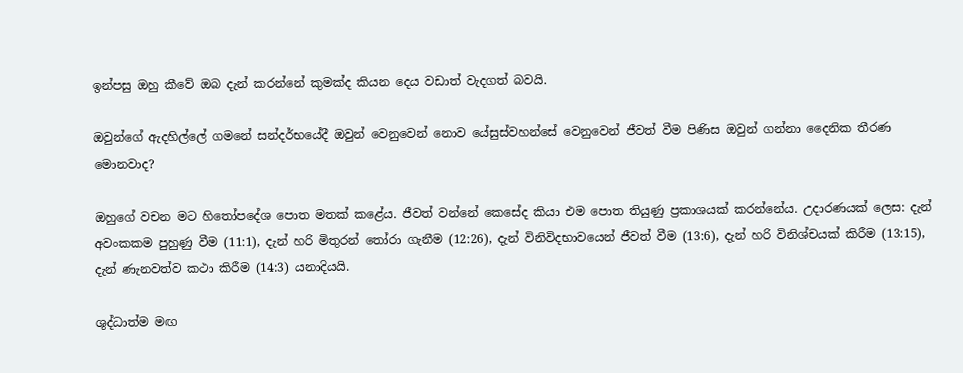ඉන්පසු ඔහු කීවේ ඔබ දැන් කරන්නේ කුමක්ද කියන දෙය වඩාත් වැදගත් බවයි.

ඔවුන්ගේ ඇදහිල්ලේ ගමනේ සන්දර්භයේදී ඔවුන් වෙනුවෙන් නොව යේසුස්වහන්සේ වෙනුවෙන් ජීවත් වීම පිණිස ඔවුන් ගන්නා දෛනික තීරණ මොනවාද?

ඔහුගේ වචන මට හිතෝපදේශ පොත මතක් කළේය. ජීවත් වන්නේ කෙසේද කියා එම පොත තියුණු ප්‍රකාශයක් කරන්නේය. උදාරණයක් ලෙස: දැන් අවංකකම පුහුණු වීම (11:1), දැන් හරි මිතුරන් තෝරා ගැනීම (12:26), දැන් විනිවිදභාවයෙන් ජීවත් වීම (13:6), දැන් හරි විනිශ්චයක් කිරීම (13:15), දැන් ණැනවත්ව කථා කිරීම (14:3) යනාදියයි.

ශුද්ධාත්ම මඟ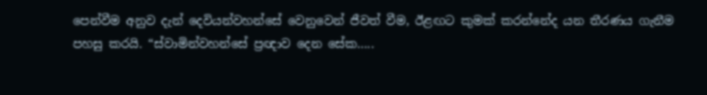පෙන්වීම අනුව දැන් දෙවියන්වහන්සේ වෙනුවෙන් ජීවත් වීම, ඊළඟට කුමක් කරන්නේද යන තීරණය ගැනීම පහසු කරයි. “ස්වාමින්වහන්සේ ප්‍රඥාව දෙන සේක…..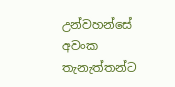උන්වහන්සේ අවංක තැනැත්තන්ට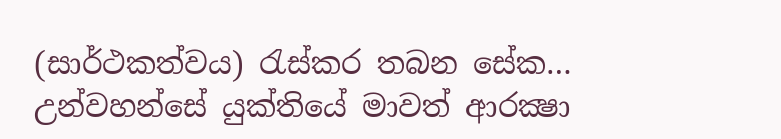(සාර්ථකත්වය) රැස්කර තබන සේක… උන්වහන්සේ යුක්තියේ මාවත් ආරක්‍ෂා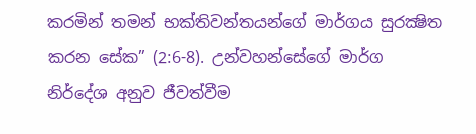කරමින් තමන් භක්තිවන්තයන්ගේ මාර්ගය සුරක්‍ෂිත කරන සේක” (2:6-8). උන්වහන්සේගේ මාර්ග නිර්දේශ අනුව ජීවත්වීම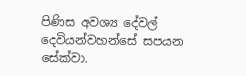පිණිස අවශ්‍ය දේවල් දෙවියන්වහන්සේ සපයන සේක්වා.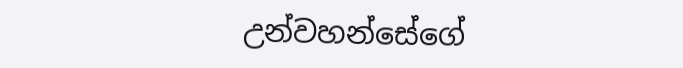උන්වහන්සේගේ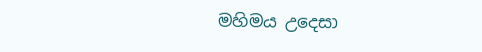මහිමය උදෙසා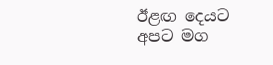ඊළඟ දෙයට අපට මග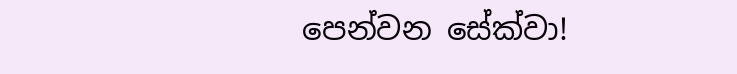පෙන්වන සේක්වා!